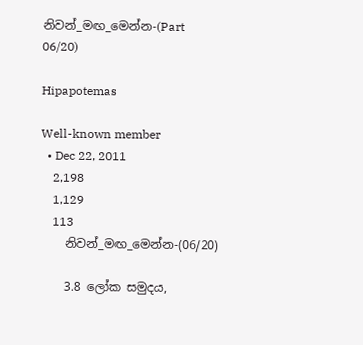නිවන්_මඟ_මෙන්න-(Part 06/20)

Hipapotemas

Well-known member
  • Dec 22, 2011
    2,198
    1,129
    113
    නිවන්_මඟ_මෙන්න-(06/20)

    3.8 ලෝක සමුදය,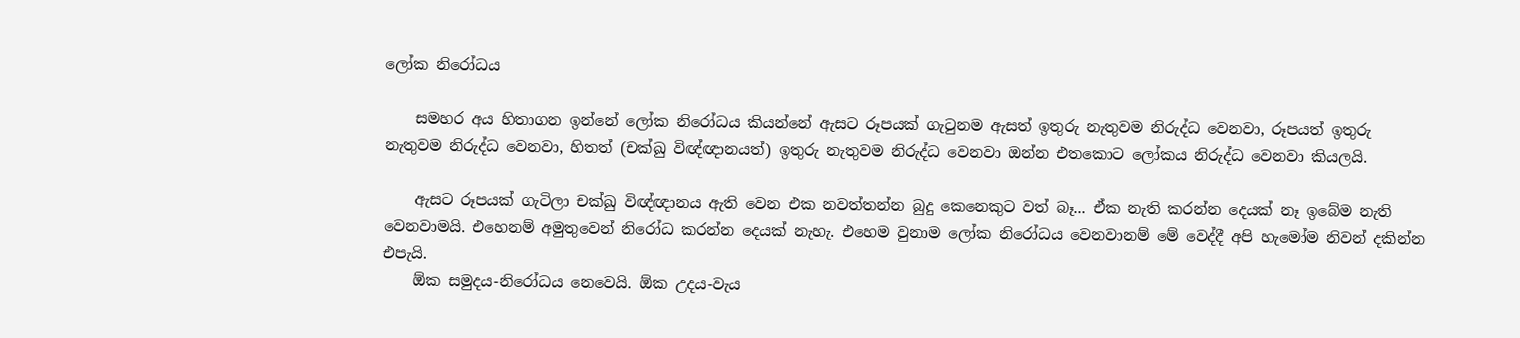ලෝක නිරෝධය

    සමහර අය හිතාගන ඉන්නේ ලෝක නිරෝධය කියන්නේ ඇසට රූපයක් ගැටුනම ඇසත් ඉතුරු නැතුවම නිරුද්ධ වෙනවා, රූපයත් ඉතුරු නැතුවම නිරුද්ධ වෙනවා, හිතත් (චක්ඛු විඥ්ඥානයත්) ඉතුරු නැතුවම නිරුද්ධ වෙනවා ඔන්න එතකොට ලෝකය නිරුද්ධ වෙනවා කියලයි.

    ඇසට රූපයක් ගැටිලා චක්ඛු විඥ්ඥානය ඇති වෙන එක නවත්තන්න බුදු කෙනෙකුට වත් බෑ... ඒක නැති කරන්න දෙයක් නෑ ඉබේම නැති වෙනවාමයි. එහෙනම් අමුතුවෙන් නිරෝධ කරන්න දෙයක් නැහැ. එහෙම වුනාම ලෝක නිරෝධය වෙනවානම් මේ වෙද්දී අපි හැමෝම නිවන් දකින්න එපැයි.
    ඕක සමුදය-නිරෝධය නෙවෙයි. ඕක උදය-වැය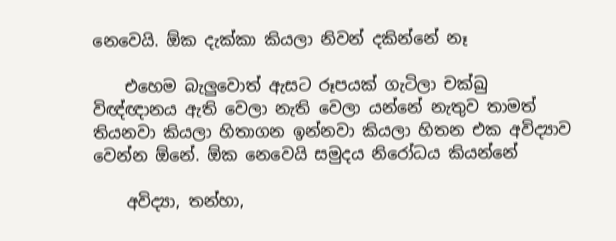නෙවෙයි. ඕක දැක්කා කියලා නිවන් දකින්නේ නෑ

    එහෙම බැලුවොත් ඇසට රූපයක් ගැටිලා චක්ඛු විඥ්ඥානය ඇති වෙලා නැති වෙලා යන්නේ නැතුව තාමත් තියනවා කියලා හිතාගන ඉන්නවා කියලා හිතන එක අවිද්‍යාව වෙන්න ඕනේ. ඕක නෙවෙයි සමුදය නිරෝධය කියන්නේ

    අවිද්‍යා, තන්හා,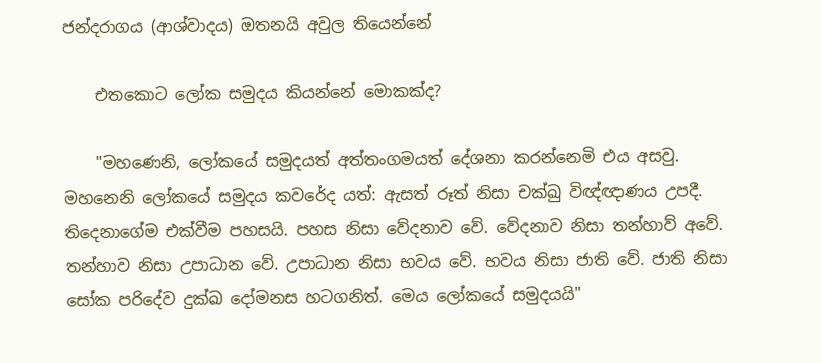ජන්දරාගය (ආශ්වාදය) ඔතනයි අවුල තියෙන්නේ

    එතකොට ලෝක සමුදය කියන්නේ මොකක්ද?

    "මහණෙනි, ලෝකයේ සමුදයත් අත්තංගමයත් දේශනා කරන්නෙමි එය අසවු. මහනෙනි ලෝකයේ සමුදය කවරේද යත්: ඇසත් රූත් නිසා චක්ඛු විඥ්ඥාණය උපදී. තිදෙනාගේම එක්වීම පහසයි. පහස නිසා වේදනාව වේ. වේදනාව නිසා තන්හාව් අවේ. තන්හාව නිසා උපාධාන වේ. උපාධාන නිසා භවය වේ. භවය නිසා ජාති වේ. ජාති නිසා සෝක පරිදේව දුක්ඛ දෝමනස හටගනිත්. මෙය ලෝකයේ සමුදයයි"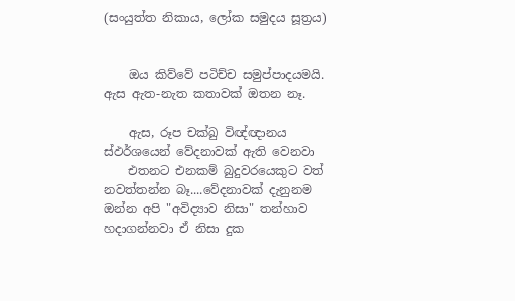(සංයුත්‌ත නිකාය, ලෝක සමුදය සූත්‍රය)


    ඔය කිව්වේ පටිච්ච සමුප්පාදයමයි. ඇස ඇත-නැත කතාවක් ඔතන නෑ.

    ඇස, රූප චක්ඛු විඥ්ඥානය ස්ඵර්ශයෙන් වේදනාවක් ඇති වෙනවා
    එතනට එනකම් බුදුවරයෙකුට වත් නවත්තන්න බෑ....වේදනාවක් දැනුනම ඔන්න අපි "අවිද්‍යාව නිසා" තන්හාව හදාගන්නවා ඒ නිසා දුක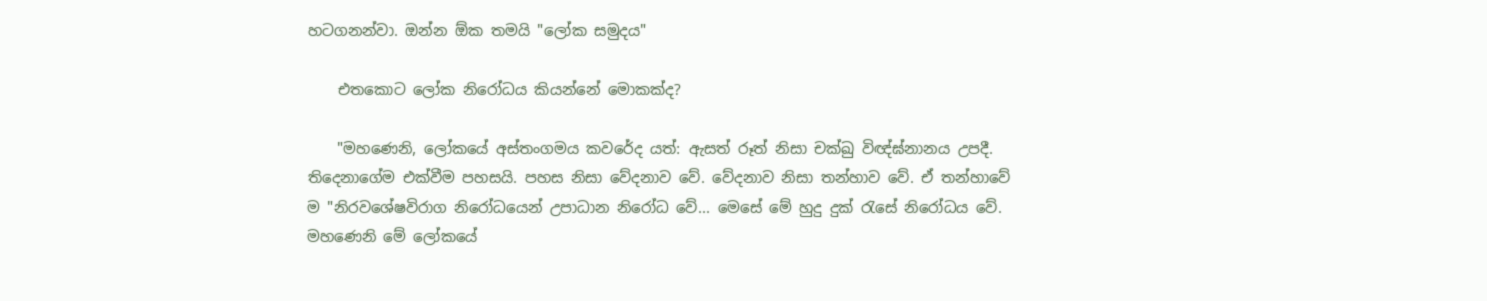හටගනන්වා. ඔන්න ඕක තමයි "ලෝක සමුදය"

    එතකොට ලෝක නිරෝධය කියන්නේ මොකක්ද?

    "මහණෙනි, ලෝකයේ අස්තංගමය කවරේද යත්: ඇසත් රූත් නිසා චක්ඛු විඥ්ඝ්නානය උපදී. තිදෙනාගේම එක්වීම පහසයි. පහස නිසා වේදනාව වේ. වේදනාව නිසා තන්හාව වේ. ඒ තන්හාවේ ම "නිරවශේෂවිරාග නිරෝධයෙන් උපාධාන නිරෝධ වේ... මෙසේ මේ හුදු දුක් රැසේ නිරෝධය වේ. මහණෙනි මේ ලෝකයේ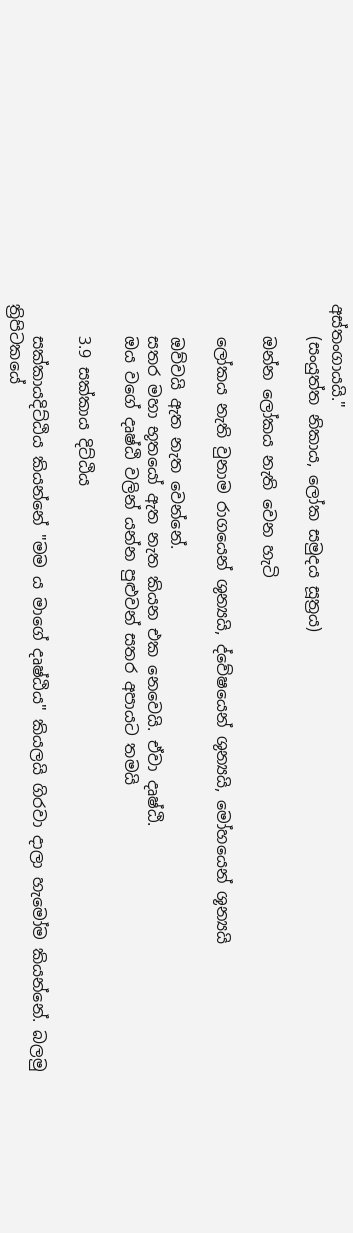අස්තංගායයි."
    (සංයුත්‌ත නිකාය, ලෝක සමුදය සූත්‍රය)

    ඔන්න ලෝකය නැති වෙන හැටි

    ලෝකය නැති වුනාම රාගයෙන් ශුන්‍යයි, ද්වේෂයෙන් ශුන්‍යයි, මෝහයෙන් ශූන්‍යයි

    ඔව්වයි ඇත නැත වෙන්නේ.
    සතර මහා භූතයෝ ඇත නැත කියන එක නෙවෙයි. ඒවා දෘෂ්ඨි.
    ඔය වගේ දෘෂ්ඨි වලින් යන්න පුළුවන් සතර අපායට තමයි

    3.9 සක්කාය දිට්ඨිය

    සක්කායදිට්ඨිය කියන්නේ "මම ය මාගේ දෘෂ්ඨිය" කියලයි ගිරවා දාලා හැමෝම කියන්නේ. බලමු ත්‍රිපිටකයේ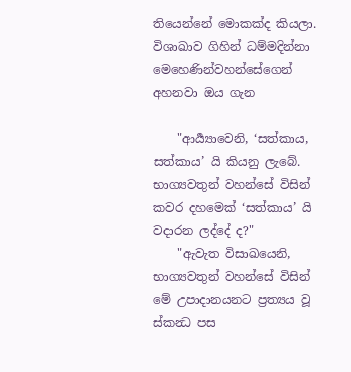තියෙන්නේ මොකක්ද කියලා. විශාඛාව ගිහින් ධම්මදින්නා මෙහෙණින්වහන්සේගෙන් අහනවා ඔය ගැන

    "ආර්‍ය්‍යාවෙනි, ‘සත්කාය, සත්කාය’ යි කියනු ලැබේ. භාග්‍යවතුන් වහන්සේ විසින් කවර දහමෙක් ‘සත්කාය’ යි වදාරන ලද්දේ ද?"
    "ඇවැත විසාඛයෙනි, භාග්‍යවතුන් වහන්සේ විසින් මේ උපාදානයනට ප්‍රත්‍යය වූ ස්කන්‍ධ පස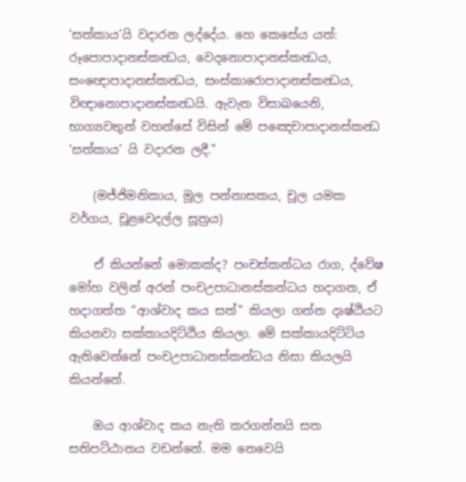‘සත්කාය’යි වදාරන ලද්දේය. හෙ කෙසේය යත්: රූපොපාදානස්කන්‍ධය, වෙදනොපාදානස්කන්‍ධය, සංඥොපාදානස්කන්‍ධය, සංස්කාරොපාදානස්කන්‍ධය, විඥානොපාදානස්කන්‍ධයි. ඇවැත විසාඛයෙනි, භාග්‍යවතුන් වහන්සේ විසින් මේ පඤෙචාපාදානස්කන්‍ධ ‘සත්කාය’ යි වදාරන ලදී."

    (මජ්ජිමනිකාය, මූල පන්නාසකය, චූල යමක වර්ගය, චූළවෙදල්ල සූත්‍රය)

    ඒ කියන්නේ මොකක්ද? පංචස්කන්ධය රාග, ද්වේෂ මෝහ වලින් අරන් පංචඋපාධානස්කන්ධය හදාගන, ඒ හදාගත්ත “ආශ්වාද කය සත්" කියලා ගන්න දෘෂ්ඨියට කියනවා සක්කායදිට්ඨිය කියලා. මේ සක්කායදිට්ටිය ඇතිවෙන්නේ පංචඋපාධානස්කන්ධය නිසා කියලයි කියන්නේ.

    ඔය ආශ්වාද කය නැති කරගන්නයි සත සතිපට්ඨානය වඩන්නේ. මම නෙවෙයි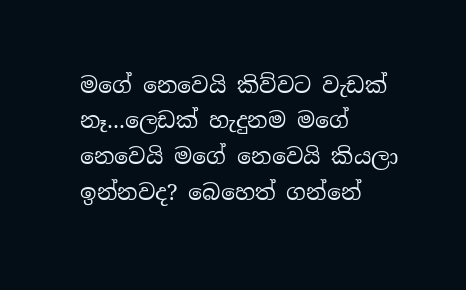මගේ නෙවෙයි කිව්වට වැඩක් නෑ...ලෙඩක් හැදුනම මගේ නෙවෙයි මගේ නෙවෙයි කියලා ඉන්නවද? බෙහෙත් ගන්නේ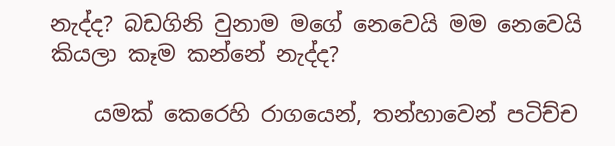නැද්ද? බඩගිනි වුනාම මගේ නෙවෙයි මම නෙවෙයි කියලා කෑම කන්නේ නැද්ද?

    යමක් කෙරෙහි රාගයෙන්, තන්හාවෙන් පටිච්ච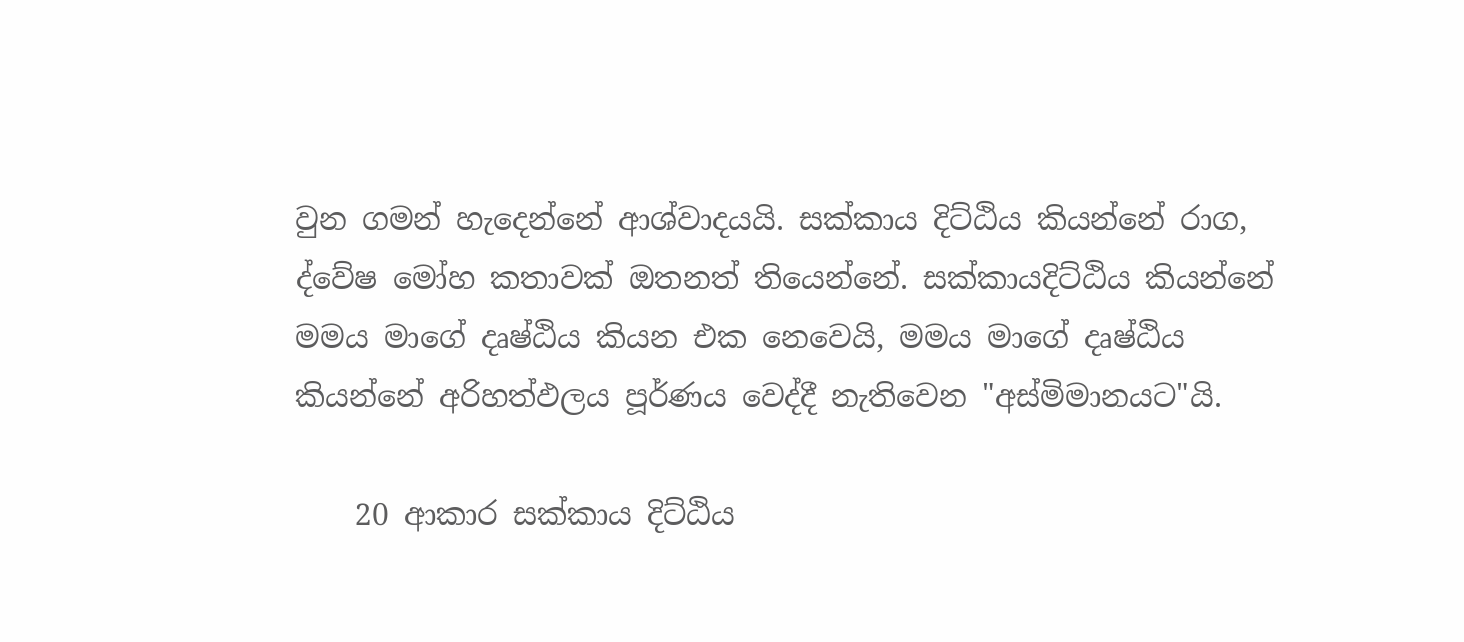වුන ගමන් හැදෙන්නේ ආශ්වාදයයි. සක්කාය දිට්ඨිය කියන්නේ රාග, ද්වේෂ මෝහ කතාවක් ඔතනත් තියෙන්නේ. සක්කායදිට්ඨිය කියන්නේ මමය මාගේ දෘෂ්ඨිය කියන එක නෙවෙයි, මමය මාගේ දෘෂ්ඨිය කියන්නේ අරිහත්ඵලය පූර්ණය වෙද්දී නැතිවෙන "අස්මිමානයට"යි.

    20 ආකාර සක්කාය දිට්ඨිය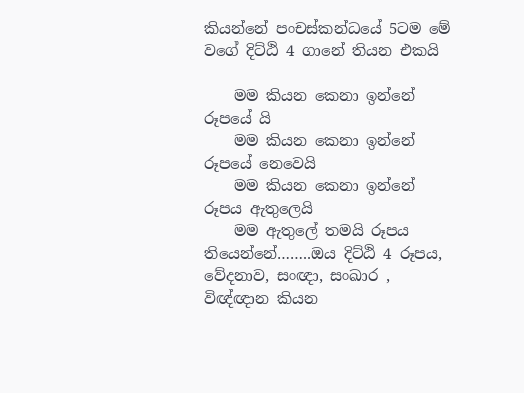කියන්නේ පංචස්කන්ධයේ 5ටම මේ වගේ දිට්ඨි 4 ගානේ තියන එකයි

    මම කියන කෙනා ඉන්නේ රූපයේ යි
    මම කියන කෙනා ඉන්නේ රූපයේ නෙවෙයි
    මම කියන කෙනා ඉන්නේ රූපය ඇතුලෙයි
    මම ඇතුලේ තමයි රූපය තියෙන්නේ……..ඔය දිට්ඨි 4 රූපය, වේදනාව, සංඥා, සංඛාර , විඥ්ඥාන කියන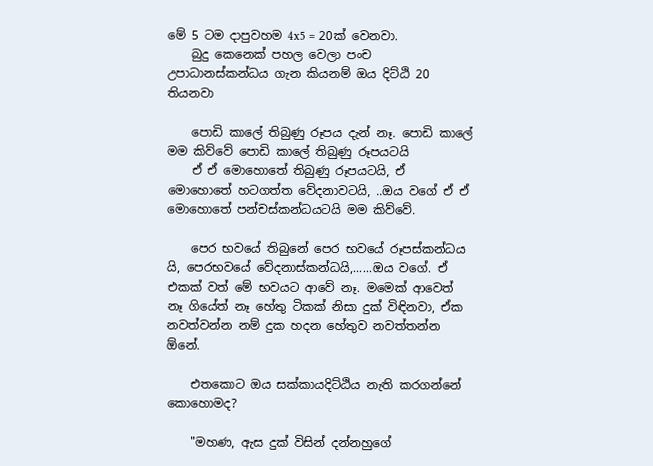මේ 5 ටම දාපුවහම 4x5 = 20ක් වෙනවා.
    බුදු කෙනෙක් පහල වෙලා පංච උපාධානස්කන්ධය ගැන කියනම් ඔය දිට්ඨි 20 තියනවා

    පොඩි කාලේ තිබුණු රූපය දැන් නෑ. පොඩි කාලේ මම කිව්වේ පොඩි කාලේ තිබුණු රූපයටයි
    ඒ ඒ මොහොතේ තිබුණු රූපයටයි, ඒ මොහොතේ හටගත්ත වේදනාවටයි, ..ඔය වගේ ඒ ඒ මොහොතේ පන්චස්කන්ධයටයි මම කිව්වේ.

    පෙර භවයේ තිබුනේ පෙර භවයේ රූපස්කන්ධය යි, පෙරභවයේ වේදනාස්කන්ධයි,......ඔය වගේ. ඒ එකක් වත් මේ භවයට ආවේ නෑ. මමෙක් ආවෙත් නෑ ගියේත් නෑ හේතු ටිකක් නිසා දුක් විඳිනවා, ඒක නවත්වන්න නම් දුක හදන හේතුව නවත්තන්න ඕනේ.

    එතකොට ඔය සක්කායදිට්ඨිය නැති කරගන්නේ කොහොමද?

    "මහණ, ඇස දුක් විසින් දන්නහුගේ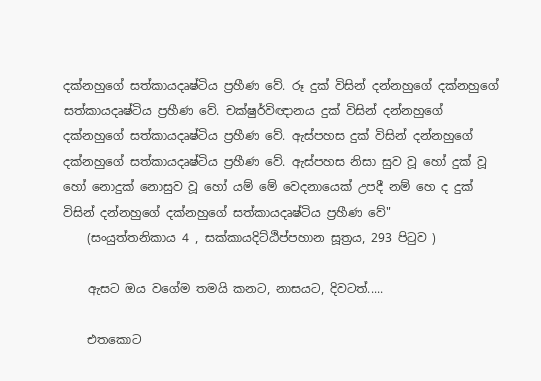දක්නහුගේ සත්කායදෘෂ්ටිය ප්‍රහීණ වේ. රූ දුක් විසින් දන්නහුගේ දක්නහුගේ සත්කායදෘෂ්ටිය ප්‍රහීණ වේ. චක්ෂුර්විඥානය දුක් විසින් දන්නහුගේ දක්නහුගේ සත්කායදෘෂ්ටිය ප්‍රහීණ වේ. ඇස්පහස දුක් විසින් දන්නහුගේ දක්නහුගේ සත්කායදෘෂ්ටිය ප්‍රහීණ වේ. ඇස්පහස නිසා සුව වූ හෝ දුක් වූ හෝ නොදුක් නොසුව වූ හෝ යම් මේ වෙදනායෙක් උපදී නම් හෙ ද දුක් විසින් දන්නහුගේ දක්නහුගේ සත්කායදෘෂ්ටිය ප්‍රහීණ වේ"
    (සංයුත්තනිකාය 4 , සක්කායදිට්ඨිප්පහාන සූත්‍රය, 293 පිටුව )

    ඇසට ඔය වගේම තමයි කනට, නාසයට, දිවටත්.....

    එතකොට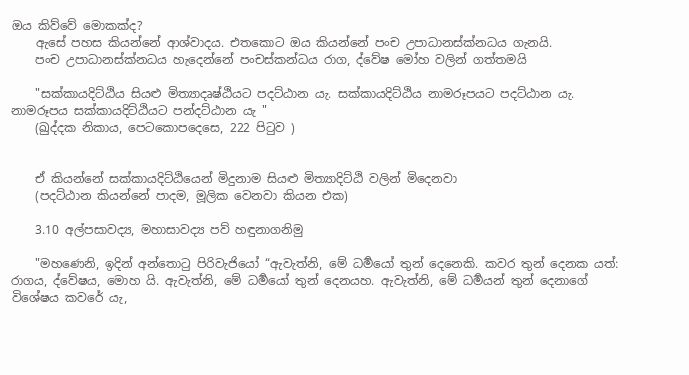ඔය කිව්වේ මොකක්ද?
    ඇසේ පහස කියන්නේ ආශ්වාදය. එතකොට ඔය කියන්නේ පංච උපාධානස්ක්නධය ගැනයි.
    පංච උපාධානස්ක්නධය හැදෙන්නේ පංචස්කන්ධය රාග, ද්වේෂ මෝහ වලින් ගත්තමයි

    "සක්කායදිට්ඨිය සියළු මිත්‍යාදෘෂ්ඨියට පදට්ඨාන යැ. සක්කායදිට්ඨිය නාමරූපයට පදට්ඨාන යැ. නාමරූපය සක්කායදිට්ඨියට පන්දට්ඨාන යැ "
    (ඛුද්‌දක නිකාය, පෙටකොපදෙසෙ, 222 පිටුව )


    ඒ කියන්නේ සක්කායදිට්ඨියෙන් මිදුනාම සියළු මිත්‍යාදිට්ඨි වලින් මිදෙනවා
    (පදට්ඨාන කියන්නේ පාදම, මූලික වෙනවා කියන එක)

    3.10 අල්පසාවද්‍ය, මහාසාවද්‍ය පව් හඳුනාගනිමු

    "මහණෙනි, ඉදින් අන්තොටු පිරිවැජියෝ “ඇවැත්නි, මේ ධර්‍මයෝ තුන් දෙනෙකි. කවර තුන් දෙනක යත්: රාගය, ද්වේෂය, මොහ යි. ඇවැත්නි, මේ ධර්‍මයෝ තුන් දෙනයහ. ඇවැත්නි, මේ ධර්‍මයන් තුන් දෙනාගේ විශේෂය කවරේ යැ,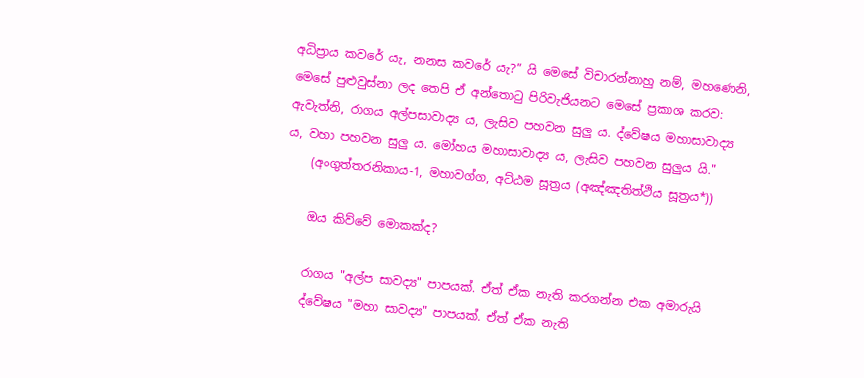අධිප්‍රාය කවරේ යැ, නනස කවරේ යැ?” යි මෙසේ විචාරන්නාහු නම්, මහණෙනි, මෙසේ පුළුවුස්නා ලද තෙපි ඒ අන්තොටු පිරිවැජියනට මෙසේ ප්‍රකාශ කරව: ඇවැත්නි, රාගය අල්පසාවාද්‍ය ය, ලැසිව පහවන සුලු ය. ද්වේෂය මහාසාවාද්‍ය ය, වහා පහවන සුලු ය. මෝහය මහාසාවාද්‍ය ය, ලැසිව පහවන සුලුය යි."
    (අංගුත්තරනිකාය-1, මහාවග්ග, අට්ඨම සූත්‍රය (අඤ්‌ඤතිත්‌ථිය සූත්‍රය*))

    ඔය කිව්වේ මොකක්ද?

    රාගය "අල්ප සාවද්‍ය" පාපයක්. ඒත් ඒක නැති කරගන්න එක අමාරුයි
    ද්වේෂය "මහා සාවද්‍ය" පාපයක්. ඒත් ඒක නැති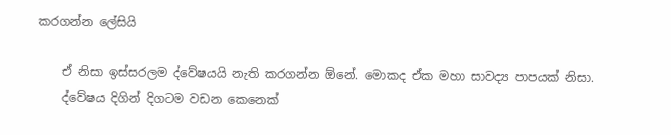කරගන්න ලේසියි

    ඒ නිසා ඉස්සරලම ද්වේෂයයි නැති කරගන්න ඕනේ. මොකද ඒක මහා සාවද්‍ය පාපයක් නිසා.
    ද්වේෂය දිගින් දිගටම වඩන කෙනෙක්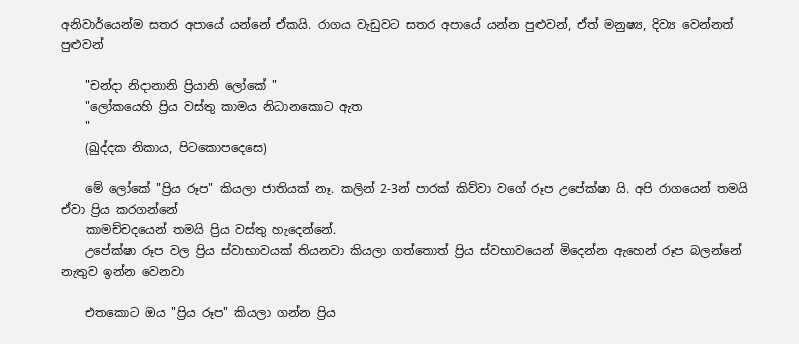අනිවාර්යෙන්ම සතර අපායේ යන්නේ ඒකයි. රාගය වැඩුවට සතර අපායේ යන්න පුළුවන්, ඒත් මනුෂ්‍ය, දිව්‍ය වෙන්නත් පුළුවන්

    "චන්දා නිදානානි ප්‍රියානි ලෝකේ "
    "ලෝකයෙහි ප්‍රිය වස්තු කාමය නිධානකොට ඇත
    "
    (ඛුද්‌දක නිකාය, පිටකොපදෙසෙ)

    මේ ලෝකේ "ප්‍රිය රූප" කියලා ජාතියක් නෑ. කලින් 2-3න් පාරක් කිව්වා වගේ රූප උපේක්ෂා යි. අපි රාගයෙන් තමයි ඒවා ප්‍රිය කරගන්නේ
    කාමච්චදයෙන් තමයි ප්‍රිය වස්තු හැදෙන්නේ.
    උපේක්ෂා රූප වල ප්‍රිය ස්වාභාවයක් තියනවා කියලා ගත්තොත් ප්‍රිය ස්වභාවයෙන් මිදෙන්න ඇහෙන් රූප බලන්නේ නැතුව ඉන්න වෙනවා

    එතකොට ඔය "ප්‍රිය රූප" කියලා ගන්න ප්‍රිය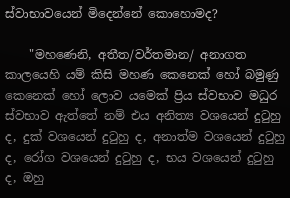ස්වාභාවයෙන් මිදෙන්නේ කොහොමද?

    "මහණෙනි, අතීත/වර්තමාන/ අනාගත කාලයෙහි යම් කිසි මහණ කෙනෙක් හෝ බමුණු කෙනෙක් හෝ ලොව යමෙක් ප්‍රිය ස්වභාව මධුර ස්වභාව ඇත්තේ නම් එය අනිත්‍ය වශයෙන් දුටුහු ද, දුක් වශයෙන් දුටුහු ද, අනාත්ම වශයෙන් දුටුහු ද, රෝග වශයෙන් දුටුහු ද, භය වශයෙන් දුටුහු ද, ඔහු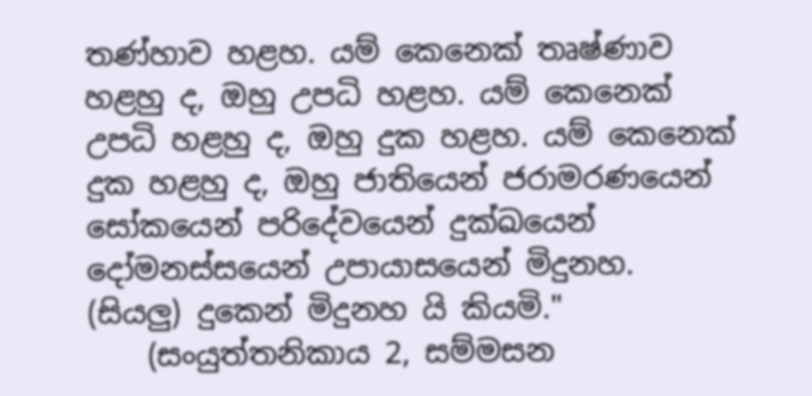තණ්හාව හළහ. යම් කෙනෙක් තෘෂ්ණාව හළහු ද, ඔහු උපධි හළහ. යම් කෙනෙක් උපධි හළහු ද, ඔහු දුක හළහ. යම් කෙනෙක් දුක හළහු ද, ඔහු ජාතියෙන් ජරාමරණයෙන් සෝකයෙන් පරිදේවයෙන් දුක්ඛයෙන් දෝමනස්සයෙන් උපායාසයෙන් මිදුනහ. (සියලු) දුකෙන් මිදුනහ යි කියමි."
    (සංයුත්තනිකාය 2, සම්මසන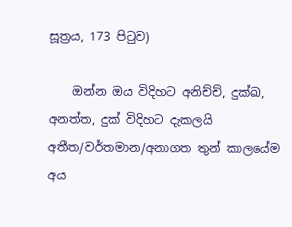සූත්‍රය, 173 පිටුව)

    ඔන්න ඔය විදිහට අනිච්ච්, දුක්ඛ, අනත්ත, දුක් විදිහට දැකලයි අතීත/වර්තමාන/අනාගත තුන් කාලයේම අය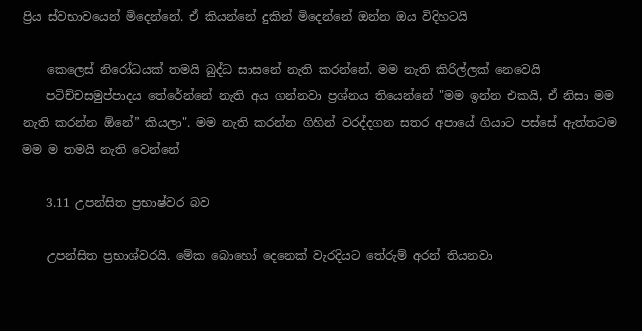ප්‍රිය ස්වභාවයෙන් මිදෙන්නේ. ඒ කියන්නේ දුකින් මිදෙන්නේ ඔන්න ඔය විදිහටයි

    කෙලෙස් නිරෝධයක් තමයි බුද්ධ සාසනේ නැති කරන්නේ. මම නැති කිරිල්ලක් නෙවෙයි
    පටිච්චසමුප්පාදය තේරේන්නේ නැති අය ගන්නවා ප්‍රශ්නය තියෙන්නේ "මම ඉන්න එකයි, ඒ නිසා මම නැති කරන්න ඕනේ” කියලා". මම නැති කරන්න ගිහින් වරද්දගන සතර අපායේ ගියාට පස්සේ ඇත්තටම මම ම තමයි නැති වෙන්නේ

    3.11 උපන්සිත ප්‍රභාෂ්වර බව

    උපන්සිත ප්‍රභාශ්වරයි. මේක බොහෝ දෙනෙක් වැරදියට තේරුම් අරන් තියනවා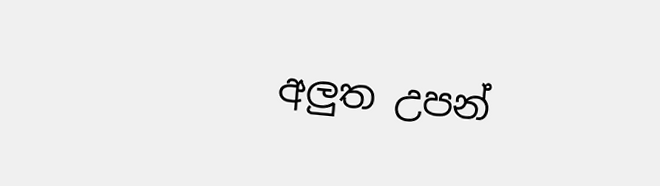අලුත උපන්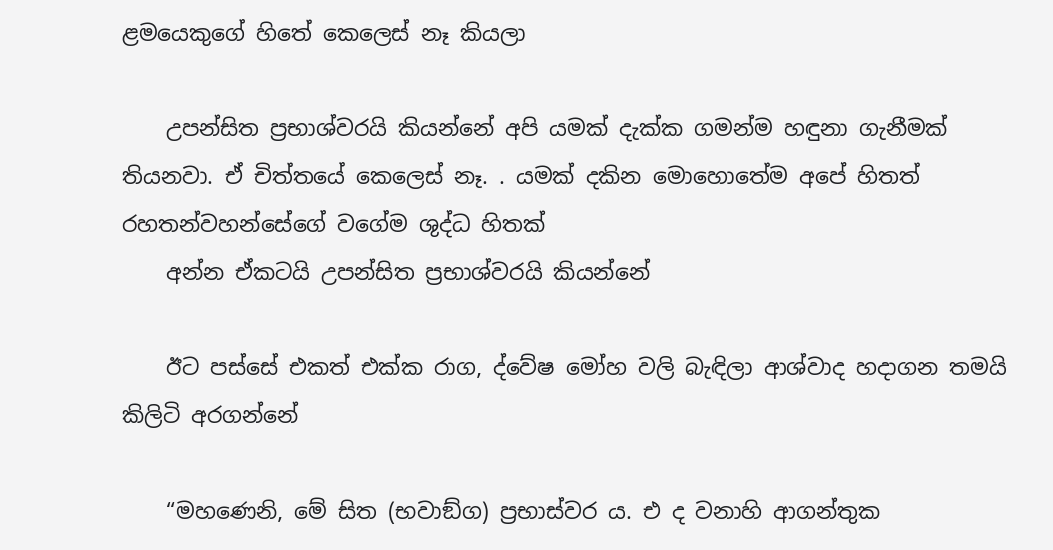ළමයෙකුගේ හිතේ කෙලෙස් නෑ කියලා

    උපන්සිත ප්‍රභාශ්වරයි කියන්නේ අපි යමක් දැක්ක ගමන්ම හඳුනා ගැනීමක් තියනවා. ඒ චිත්තයේ කෙලෙස් නෑ. . යමක් දකින මොහොතේම අපේ හිතත් රහතන්වහන්සේගේ වගේම ශුද්ධ හිතක්
    අන්න ඒකටයි උපන්සිත ප්‍රභාශ්වරයි කියන්නේ

    ඊට පස්සේ එකත් එක්ක රාග, ද්වේෂ මෝහ වලි බැඳිලා ආශ්වාද හදාගන තමයි කිලිටි අරගන්නේ

    “මහණෙනි, මේ සිත (භවාඞ්ග) ප්‍රභාස්වර ය. එ ද වනාහි ආගන්තුක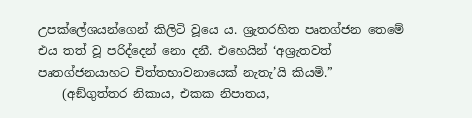උපක්ලේශයන්ගෙන් කිලිටි වූයෙ ය. ශ්‍රැතරහිත පෘතග්ජන තෙමේ එය තත් වූ පරිද්දෙන් නො දනී. එහෙයින් ‘අශ්‍රැතවත් පෘතග්ජනයාහට චිත්තභාවනායෙක් නැතැ’යි කියමි.”
    (අඞ්‌ගුත්‌තර නිකාය, එකක නිපාතය,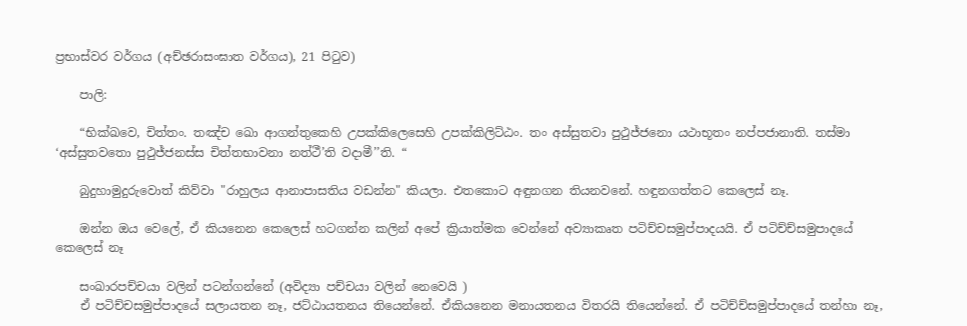ප්‍රභාස්වර වර්ගය (අච්ඡරාසංඝාත වර්ගය), 21 පිටුව)

    පාලි:

    “භික්ඛවෙ, චිත්තං. තඤ්ච ඛො ආගන්තුකෙහි උපක්කිලෙසෙහි උපක්කිලිට්ඨං. තං අස්සුතවා පුථුජ්ජනො යථාභූතං නප්පජානාති. තස්මා ‘අස්සුතවතො පුථුජ්ජනස්ස චිත්තභාවනා නත්ථී’ති වදාමී’’ති. “

    බුදුහාමුදුරුවොත් කිව්වා "රාහුලය ආනාපාසතිය වඩන්න" කියලා. එතකොට අඳුනගන තියනවනේ. හඳුනගත්තට කෙලෙස් නෑ.

    ඔන්න ඔය වෙලේ, ඒ කියනෙන කෙලෙස් හටගන්න කලින් අපේ ක්‍රියාත්මක වෙන්නේ අව්‍යාකෘත පටිච්චසමුප්පාදයයි. ඒ පටිච්ච්සමුපාදයේ කෙලෙස් නෑ

    සංඛාරපච්චයා වලින් පටන්ගන්නේ (අවිද්‍යා පච්චයා වලින් නෙවෙයි )
    ඒ පටිච්චසමුප්පාදයේ සලායතන නෑ, ජට්ඨායතනය තියෙන්නේ. ඒකියනෙන මනායතනය විතරයි තියෙන්නේ. ඒ පටිච්ච්සමුප්පාදයේ තන්හා නෑ,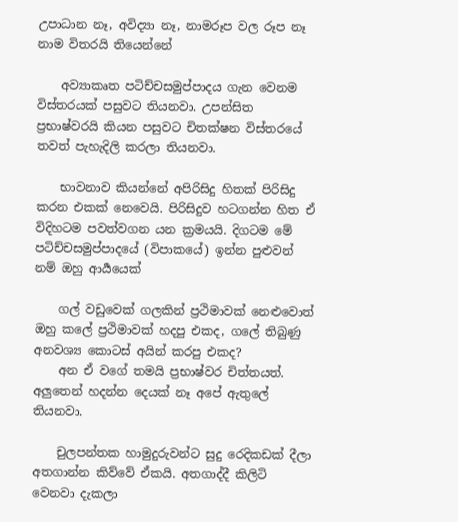උපාධාන නෑ, අවිද්‍යා නෑ, නාමරූප වල රූප නෑ නාම විතරයි තියෙන්නේ

    අව්‍යාකෘත පටිච්චසමුප්පාදය ගැන වෙනම විස්තරයක් පසුවට තියනවා. උපන්සිත ප්‍රභාෂ්වරයි කියන පසුවට චිතක්ෂන විස්තරයේ තවත් පැහැදිලි කරලා තියනවා.

    භාවනාව කියන්නේ අපිරිසිදු හිතක් පිරිසිදු කරන එකක් නෙවෙයි. පිරිසිදුව හටගන්න හිත ඒ විදිහටම පවත්වගන යන ක්‍රමයයි. දිගටම මේ පටිච්චසමුප්පාදයේ (විපාකයේ) ඉන්න පුළුවන් නම් ඔහු ආර්‍යයෙක්

    ගල් වඩුවෙක් ගලකින් ප්‍රථිමාවක් නෙළුවොත් ඔහු කලේ ප්‍රථිමාවක් හදපු එකද, ගලේ තිබුණු අනවශ්‍ය කොටස් අයින් කරපු එකද?
    අන ඒ වගේ තමයි ප්‍රභාෂ්වර චිත්තයත්. අලුතෙන් හදන්න දෙයක් නෑ අපේ ඇතුලේ තියනවා.

    චුලපන්තක හාමුදුරුවන්ට සුදු රෙදිකඩක් දීලා අතගාන්න කිව්වේ ඒකයි. අතගාද්දී කිලිටි වෙනවා දැකලා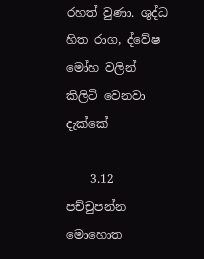රහත් වුණා. ශුද්ධ හිත රාග, ද්වේෂ මෝහ වලින් කිලිටි වෙනවා දැක්කේ

    3.12 පච්චුපන්න මොහොත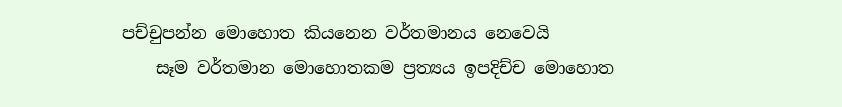පච්චුපන්න මොහොත කියනෙන වර්තමානය නෙවෙයි
    සෑම වර්තමාන මොහොතකම ප්‍රත්‍යය ඉපදිච්ච මොහොත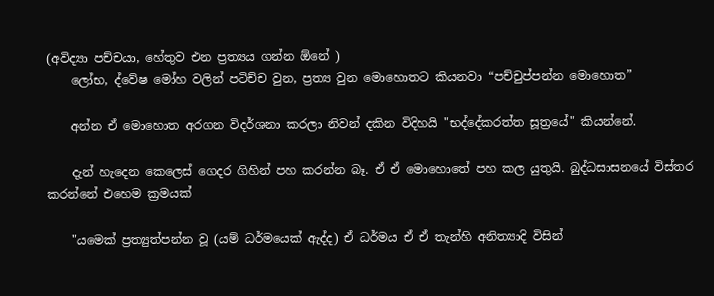(අවිද්‍යා පච්චයා, හේතුව එන ප්‍රත්‍යය ගන්න ඕනේ )
    ලෝභ, ද්වේෂ මෝහ වලින් පටිච්ච වුන, ප්‍රත්‍ය වුන මොහොතට කියනවා “පච්චුප්පන්න මොහොත”

    අන්න ඒ මොහොත අරගන විදර්ශනා කරලා නිවන් දකින විදිහයි "භද්දේකරත්ත සූත්‍රයේ" කියන්නේ.

    දැන් හැදෙන කෙලෙස් ගෙදර ගිහින් පහ කරන්න බෑ. ඒ ඒ මොහොතේ පහ කල යුතුයි. බුද්ධසාසනයේ විස්තර කරන්නේ එහෙම ක්‍රමයක්

    "යමෙක් ප්‍රත්‍යුත්පන්න වූ (යම් ධර්මයෙක් ඇද්ද) ඒ ධර්මය ඒ ඒ තැන්හි අනිත්‍යාදි විසින්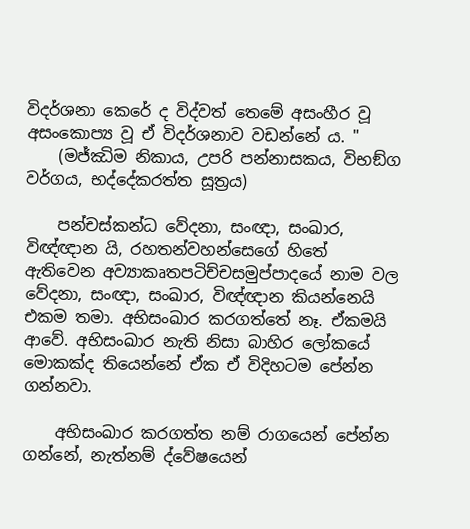විදර්ශනා කෙරේ ද විද්වත් තෙමේ අසංහීර වූ අසංකොප්‍ය වූ ඒ විදර්ශනාව වඩන්නේ ය. "
    (මජ්‌ඣිම නිකාය, උපරි පන්නාසකය, විභඞ්‌ග වර්ගය, භද්දේකරත්ත සූත්‍රය)

    පන්චස්කන්ධ වේදනා, සංඥා, සංඛාර, විඥ්ඥාන යි, රහතන්වහන්සෙගේ හිතේ ඇතිවෙන අව්‍යාකෘතපටිච්චසමුප්පාදයේ නාම වල වේදනා, සංඥා, සංඛාර, විඥ්ඥාන කියන්නෙයි එකම තමා. අභිසංඛාර කරගත්තේ නෑ. ඒකමයි ආවේ. අභිසංඛාර නැති නිසා බාහිර ලෝකයේ මොකක්ද තියෙන්නේ ඒක ඒ විදිහටම පේන්න ගන්නවා.

    අභිසංඛාර කරගත්ත නම් රාගයෙන් පේන්න ගන්නේ, නැත්නම් ද්වේෂයෙන්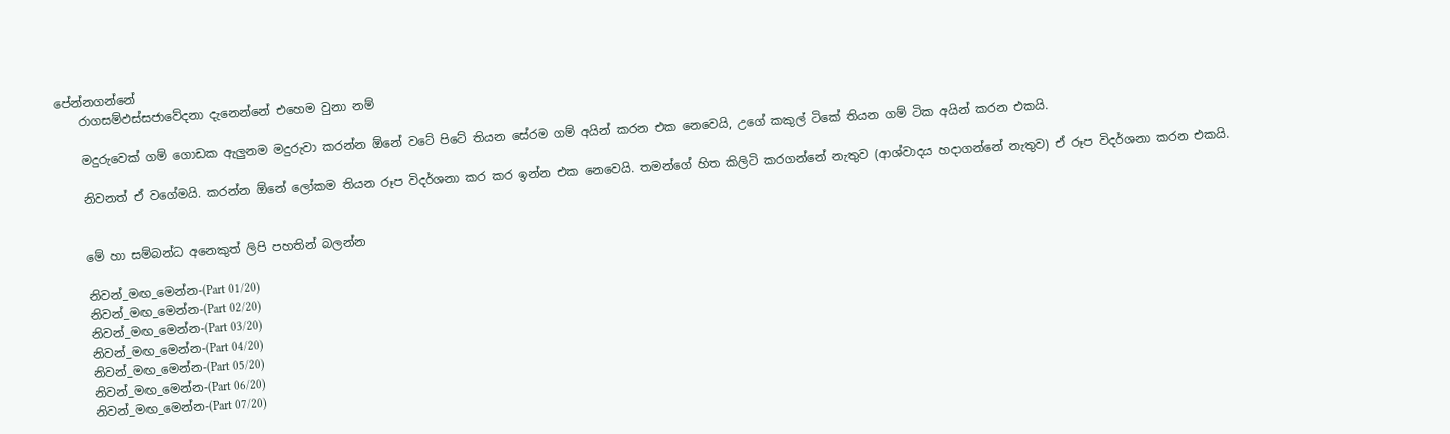පේන්නගන්නේ
    රාගසම්ඵස්සජාවේදනා දැනෙන්නේ එහෙම වුනා නම්

    මදුරුවෙක් ගම් ගොඩක ඇලුනම මදුරුවා කරන්න ඕනේ වටේ පිටේ තියන සේරම ගම් අයින් කරන එක නෙවෙයි, උගේ කකුල් ටිකේ තියන ගම් ටික අයින් කරන එකයි.

    නිවනත් ඒ වගේමයි. කරන්න ඕනේ ලෝකම තියන රූප විදර්ශනා කර කර ඉන්න එක නෙවෙයි. තමන්ගේ හිත කිලිටි කරගන්නේ නැතුව (ආශ්වාදය හදාගන්නේ නැතුව) ඒ රූප විදර්ශනා කරන එකයි.


    මේ හා සම්බන්ධ අනෙකුත් ලිපි පහතින් බලන්න

    නිවන්_මඟ_මෙන්න-(Part 01/20)
    නිවන්_මඟ_මෙන්න-(Part 02/20)
    නිවන්_මඟ_මෙන්න-(Part 03/20)
    නිවන්_මඟ_මෙන්න-(Part 04/20)
    නිවන්_මඟ_මෙන්න-(Part 05/20)
    නිවන්_මඟ_මෙන්න-(Part 06/20)
    නිවන්_මඟ_මෙන්න-(Part 07/20)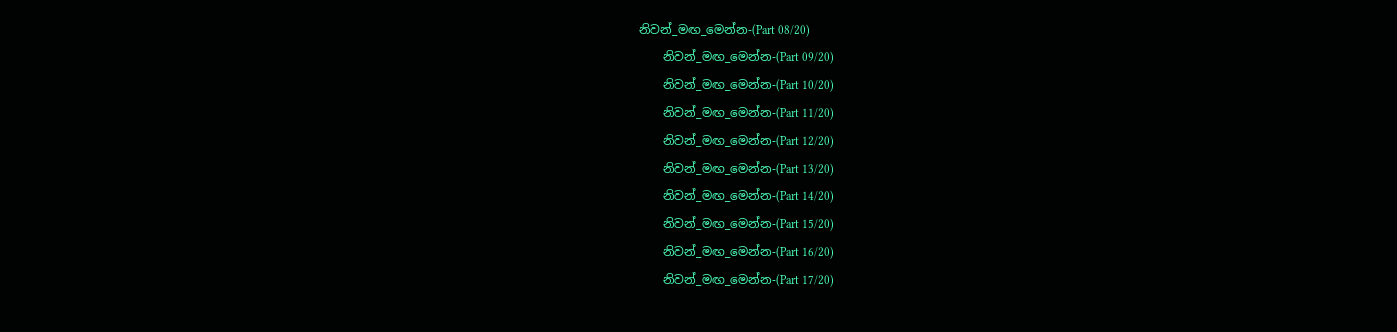නිවන්_මඟ_මෙන්න-(Part 08/20)
    නිවන්_මඟ_මෙන්න-(Part 09/20)
    නිවන්_මඟ_මෙන්න-(Part 10/20)
    නිවන්_මඟ_මෙන්න-(Part 11/20)
    නිවන්_මඟ_මෙන්න-(Part 12/20)
    නිවන්_මඟ_මෙන්න-(Part 13/20)
    නිවන්_මඟ_මෙන්න-(Part 14/20)
    නිවන්_මඟ_මෙන්න-(Part 15/20)
    නිවන්_මඟ_මෙන්න-(Part 16/20)
    නිවන්_මඟ_මෙන්න-(Part 17/20)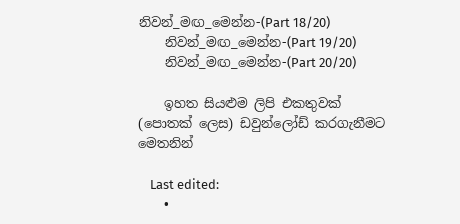නිවන්_මඟ_මෙන්න-(Part 18/20)
    නිවන්_මඟ_මෙන්න-(Part 19/20)
    නිවන්_මඟ_මෙන්න-(Part 20/20)

    ඉහත සියළුම ලිපි එකතුවක් (පොතක් ලෙස) ඩවුන්ලෝඩ් කරගැනීමට මෙතනින්

    Last edited:
    •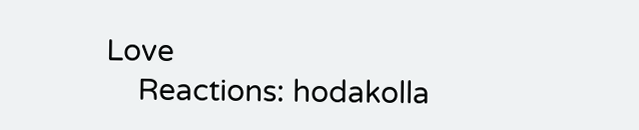Love
    Reactions: hodakolla